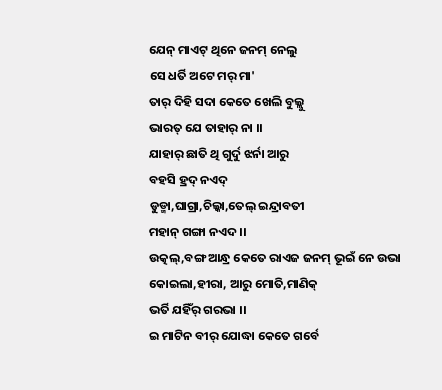ଯେନ୍ ମାଏଟ୍ ଥିନେ ଜନମ୍ ନେଲୁ
ସେ ଧର୍ତି ଅଟେ ମର୍ ମା'
ତାର୍ ଦିହି ସଦା କେତେ ଖେଲି ବୁଲ୍ଲୁ
ଭାରତ୍ ଯେ ତାହାର୍ ନା ।।
ଯାହାର୍ ଛାତି ଥି ଗୁର୍ଦୁ ଝର୍ନା ଆରୁ
ବହସି ହ୍ରଦ୍ ନଏଦ୍
ଡୁଡ୍ମା,ଘାଗ୍ରା,ଚିଲ୍କା,ତେଲ୍ ଇନ୍ଦ୍ରାବତୀ
ମହାନ୍ ଗଙ୍ଗା ନଏଦ ।।
ଉତ୍କଲ୍,ବଙ୍ଗ ଆନ୍ଧ୍ର କେତେ ରାଏଜ ଜନମ୍ ଭୂଇଁ ନେ ଉଭା
କୋଇଲା,ହୀରା, ଆରୁ ମୋତି,ମାଣିକ୍
ଭର୍ତି ଯହିଁର୍ ଗରଭା ।।
ଇ ମାଟିନ ବୀର୍ ଯୋଦ୍ଧା କେତେ ଗର୍ବେ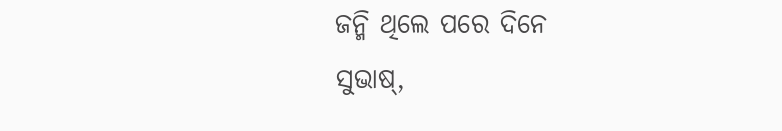ଜନ୍ମି ଥିଲେ ପରେ ଦିନେ
ସୁଭାଷ୍,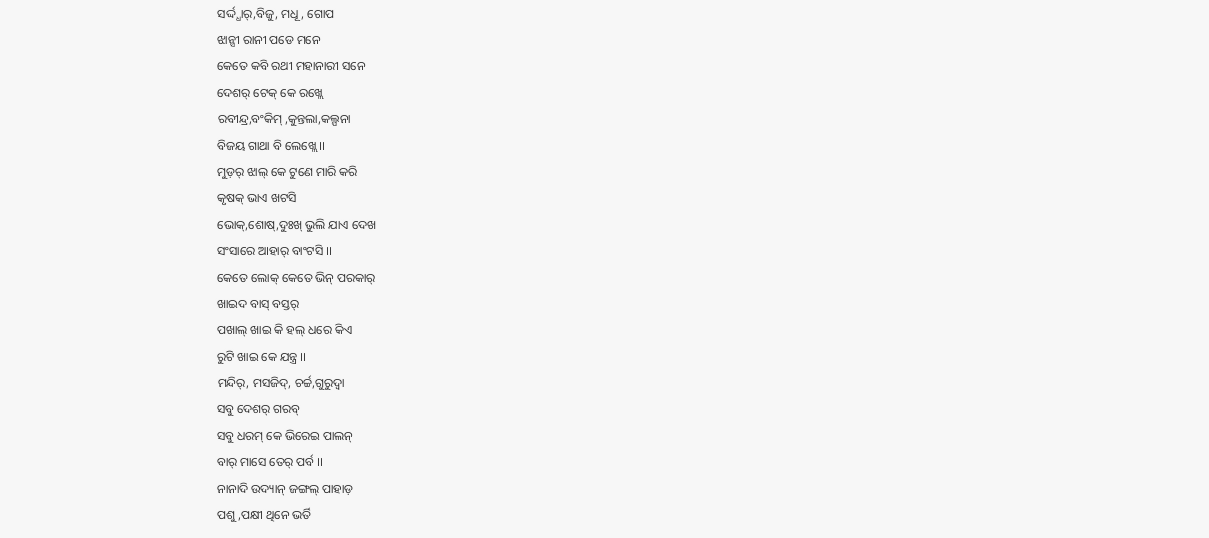ସର୍ଦ୍ଦ୍ଧାର୍,ବିଜୁ, ମଧୂ, ଗୋପ
ଝାନ୍ସୀ ରାନୀ ପଡେ ମନେ
କେତେ କବି ରଥୀ ମହାନାରୀ ସନେ
ଦେଶର୍ ଟେକ୍ କେ ରଖ୍ଲେ
ରବୀନ୍ଦ୍ର,ବଂକିମ୍ ,କୁନ୍ତଲା,କଲ୍ପନା
ବିଜୟ ଗାଥା ବି ଲେଖ୍ଲେ ।।
ମୁଡ଼ର୍ ଝାଲ୍ କେ ଟୁଣେ ମାରି କରି
କୃଷକ୍ ଭାଏ ଖଟସି
ଭୋକ୍,ଶୋଷ୍,ଦୁଃଖ୍ ଭୁଲି ଯାଏ ଦେଖ
ସଂସାରେ ଆହାର୍ ବାଂଟସି ।।
କେତେ ଲୋକ୍ କେତେ ଭିନ୍ ପରକାର୍
ଖାଇଦ ବାସ୍ ବସ୍ତର୍
ପଖାଲ୍ ଖାଇ କି ହଲ୍ ଧରେ କିଏ
ରୁଟି ଖାଇ କେ ଯନ୍ତ୍ର ।।
ମନ୍ଦିର୍, ମସଜିଦ୍, ଚର୍ଚ୍ଚ,ଗୁରୁଦ୍ୱା
ସବୁ ଦେଶର୍ ଗରବ୍
ସବୁ ଧରମ୍ କେ ଭିରେଇ ପାଲନ୍
ବାର୍ ମାସେ ତେର୍ ପର୍ବ ।।
ନାନାଦି ଉଦ୍ୟାନ୍ ଜଙ୍ଗଲ୍ ପାହାଡ଼
ପଶୁ,ପକ୍ଷୀ ଥିନେ ଭର୍ତି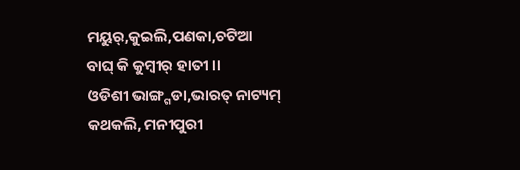ମୟୁର୍,କୁଇଲି,ପଣକା,ଚଟିଆ
ବାଘ୍ କି କୁମ୍ବୀର୍ ହାତୀ ।।
ଓଡିଶୀ ଭାଙ୍ଗ୍ଗଡା,ଭାରତ୍ ନାଟ୍ୟମ୍
କଥକଲି, ମନୀପୁରୀ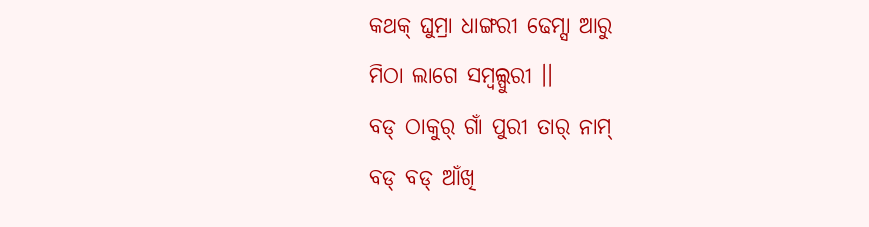କଥକ୍ ଘୁମ୍ରା ଧାଙ୍ଗରୀ ଢେମ୍ସା ଆରୁ
ମିଠା ଲାଗେ ସମ୍ବଲ୍ପୁରୀ ।।
ବଡ୍ ଠାକୁର୍ ଗାଁ ପୁରୀ ତାର୍ ନାମ୍
ବଡ୍ ବଡ୍ ଆଁଖି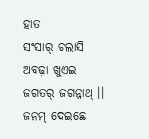ହାତ
ସଂସାର୍ ଚଲାସି ଅବଢ଼ା ଖୁଏଇ
ଜଗତର୍ ଜଗନ୍ନାଥ୍ ।।
ଜନମ୍ ଦେଇଛେ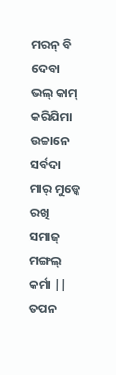ମରନ୍ ବି ଦେବା
ଭଲ୍ କାମ୍ କରିଯିମା
ଉଚ୍ଚାନେ ସର୍ବଦା ମାର୍ ମୁଡ୍କେ ରଖି
ସମାଜ୍ ମଙ୍ଗଲ୍ କର୍ମା ||
ତପନ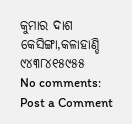କୁମାର ଦାଶ
କେସିଙ୍ଗା,କଳାହାଣ୍ଡି
୯୪୩୮୪୧୫୯୫୫
No comments:
Post a Comment